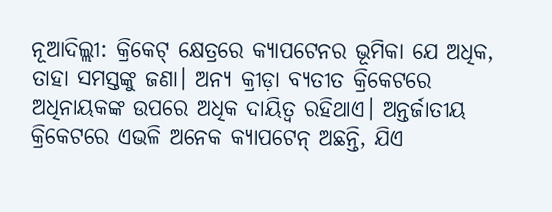ନୂଆଦିଲ୍ଲୀ: କ୍ରିକେଟ୍ କ୍ଷେତ୍ରରେ କ୍ୟାପଟେନର ଭୂମିକା ଯେ ଅଧିକ, ତାହା ସମସ୍ତଙ୍କୁ ଜଣା। ଅନ୍ୟ କ୍ରୀଡ଼ା ବ୍ୟତୀତ କ୍ରିକେଟରେ ଅଧିନାୟକଙ୍କ ଉପରେ ଅଧିକ ଦାୟିତ୍ୱ ରହିଥାଏ। ଅନ୍ତର୍ଜାତୀୟ କ୍ରିକେଟରେ ଏଭଳି ଅନେକ କ୍ୟାପଟେନ୍ ଅଛନ୍ତି, ଯିଏ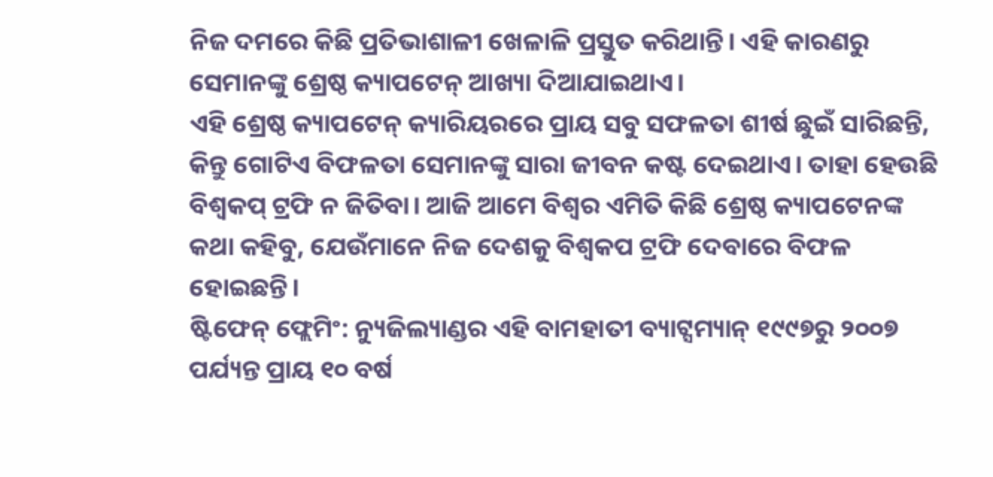ନିଜ ଦମରେ କିଛି ପ୍ରତିଭାଶାଳୀ ଖେଳାଳି ପ୍ରସ୍ତୁତ କରିଥାନ୍ତି। ଏହି କାରଣରୁ ସେମାନଙ୍କୁ ଶ୍ରେଷ୍ଠ କ୍ୟାପଟେନ୍ ଆଖ୍ୟା ଦିଆଯାଇଥାଏ।
ଏହି ଶ୍ରେଷ୍ଠ କ୍ୟାପଟେନ୍ କ୍ୟାରିୟରରେ ପ୍ରାୟ ସବୁ ସଫଳତା ଶୀର୍ଷ ଛୁଇଁ ସାରିଛନ୍ତି, କିନ୍ତୁ ଗୋଟିଏ ବିଫଳତା ସେମାନଙ୍କୁ ସାରା ଜୀବନ କଷ୍ଟ ଦେଇଥାଏ। ତାହା ହେଉଛି ବିଶ୍ୱକପ୍ ଟ୍ରଫି ନ ଜିତିବା। ଆଜି ଆମେ ବିଶ୍ୱର ଏମିତି କିଛି ଶ୍ରେଷ୍ଠ କ୍ୟାପଟେନଙ୍କ କଥା କହିବୁ, ଯେଉଁମାନେ ନିଜ ଦେଶକୁ ବିଶ୍ୱକପ ଟ୍ରଫି ଦେବାରେ ବିଫଳ ହୋଇଛନ୍ତି।
ଷ୍ଟିଫେନ୍ ଫ୍ଲେମିଂ: ନ୍ୟୁଜିଲ୍ୟାଣ୍ଡର ଏହି ବାମହାତୀ ବ୍ୟାଟ୍ସମ୍ୟାନ୍ ୧୯୯୭ରୁ ୨୦୦୭ ପର୍ଯ୍ୟନ୍ତ ପ୍ରାୟ ୧୦ ବର୍ଷ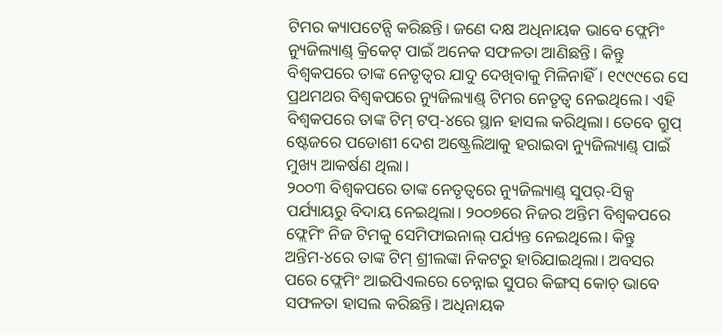ଟିମର କ୍ୟାପଟେନ୍ସି କରିଛନ୍ତି। ଜଣେ ଦକ୍ଷ ଅଧିନାୟକ ଭାବେ ଫ୍ଲେମିଂ ନ୍ୟୁଜିଲ୍ୟାଣ୍ଡ୍ କ୍ରିକେଟ୍ ପାଇଁ ଅନେକ ସଫଳତା ଆଣିଛନ୍ତି। କିନ୍ତୁ ବିଶ୍ୱକପରେ ତାଙ୍କ ନେତୃତ୍ୱର ଯାଦୁ ଦେଖିବାକୁ ମିଳିନାହିଁ। ୧୯୯୯ରେ ସେ ପ୍ରଥମଥର ବିଶ୍ୱକପରେ ନ୍ୟୁଜିଲ୍ୟାଣ୍ଡ୍ ଟିମର ନେତୃତ୍ୱ ନେଇଥିଲେ। ଏହି ବିଶ୍ୱକପରେ ତାଙ୍କ ଟିମ୍ ଟପ୍-୪ରେ ସ୍ଥାନ ହାସଲ କରିଥିଲା। ତେବେ ଗ୍ରୁପ୍ ଷ୍ଟେଜରେ ପଡୋଶୀ ଦେଶ ଅଷ୍ଟ୍ରେଲିଆକୁ ହରାଇବା ନ୍ୟୁଜିଲ୍ୟାଣ୍ଡ୍ ପାଇଁ ମୁଖ୍ୟ ଆକର୍ଷଣ ଥିଲା।
୨୦୦୩ ବିଶ୍ୱକପରେ ତାଙ୍କ ନେତୃତ୍ୱରେ ନ୍ୟୁଜିଲ୍ୟାଣ୍ଡ୍ ସୁପର୍-ସିକ୍ସ ପର୍ଯ୍ୟାୟରୁ ବିଦାୟ ନେଇଥିଲା। ୨୦୦୭ରେ ନିଜର ଅନ୍ତିମ ବିଶ୍ୱକପରେ ଫ୍ଲେମିଂ ନିଜ ଟିମକୁ ସେମିଫାଇନାଲ୍ ପର୍ଯ୍ୟନ୍ତ ନେଇଥିଲେ। କିନ୍ତୁ ଅନ୍ତିମ-୪ରେ ତାଙ୍କ ଟିମ୍ ଶ୍ରୀଲଙ୍କା ନିକଟରୁ ହାରିଯାଇଥିଲା। ଅବସର ପରେ ଫ୍ଲେମିଂ ଆଇପିଏଲରେ ଚେନ୍ନାଇ ସୁପର କିଙ୍ଗସ୍ କୋଚ୍ ଭାବେ ସଫଳତା ହାସଲ କରିଛନ୍ତି। ଅଧିନାୟକ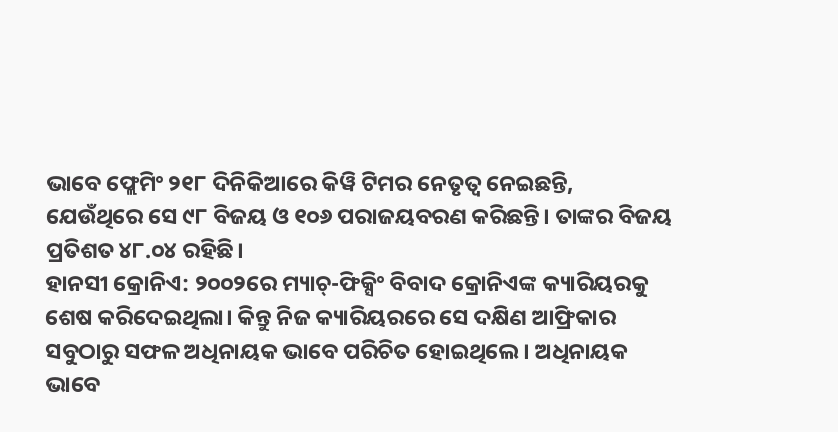ଭାବେ ଫ୍ଲେମିଂ ୨୧୮ ଦିନିକିଆରେ କିୱି ଟିମର ନେତୃତ୍ୱ ନେଇଛନ୍ତି, ଯେଉଁଥିରେ ସେ ୯୮ ବିଜୟ ଓ ୧୦୬ ପରାଜୟବରଣ କରିଛନ୍ତି। ତାଙ୍କର ବିଜୟ ପ୍ରତିଶତ ୪୮.୦୪ ରହିଛି।
ହାନସୀ କ୍ରୋନିଏ: ୨୦୦୨ରେ ମ୍ୟାଚ୍-ଫିକ୍ସିଂ ବିବାଦ କ୍ରୋନିଏଙ୍କ କ୍ୟାରିୟରକୁ ଶେଷ କରିଦେଇଥିଲା। କିନ୍ତୁ ନିଜ କ୍ୟାରିୟରରେ ସେ ଦକ୍ଷିଣ ଆଫ୍ରିକାର ସବୁଠାରୁ ସଫଳ ଅଧିନାୟକ ଭାବେ ପରିଚିତ ହୋଇଥିଲେ। ଅଧିନାୟକ ଭାବେ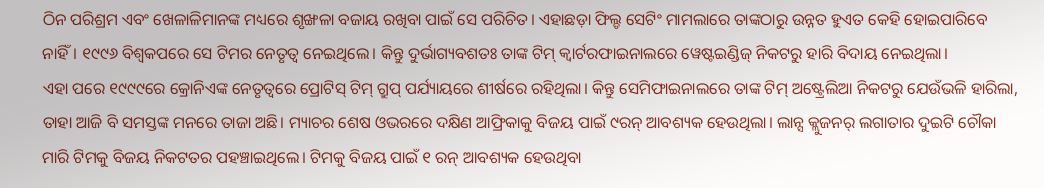ଠିନ ପରିଶ୍ରମ ଏବଂ ଖେଳାଳିମାନଙ୍କ ମଧ୍ୟରେ ଶୃଙ୍ଖଳା ବଜାୟ ରଖିବା ପାଇଁ ସେ ପରିଚିତ। ଏହାଛଡ଼ା ଫିଲ୍ଡ ସେଟିଂ ମାମଲାରେ ତାଙ୍କଠାରୁ ଉନ୍ନତ ହୁଏତ କେହି ହୋଇପାରିବେ ନାହିଁ। ୧୯୯୬ ବିଶ୍ୱକପରେ ସେ ଟିମର ନେତୃତ୍ୱ ନେଇଥିଲେ। କିନ୍ତୁ ଦୁର୍ଭାଗ୍ୟବଶତଃ ତାଙ୍କ ଟିମ୍ କ୍ୱାର୍ଟରଫାଇନାଲରେ ୱେଷ୍ଟଇଣ୍ଡିଜ୍ ନିକଟରୁ ହାରି ବିଦାୟ ନେଇଥିଲା।
ଏହା ପରେ ୧୯୯୯ରେ କ୍ରୋନିଏଙ୍କ ନେତୃତ୍ୱରେ ପ୍ରୋଟିସ୍ ଟିମ୍ ଗ୍ରୁପ୍ ପର୍ଯ୍ୟାୟରେ ଶୀର୍ଷରେ ରହିଥିଲା। କିନ୍ତୁ ସେମିଫାଇନାଲରେ ତାଙ୍କ ଟିମ୍ ଅଷ୍ଟ୍ରେଲିଆ ନିକଟରୁ ଯେଉଁଭଳି ହାରିଲା, ତାହା ଆଜି ବି ସମସ୍ତଙ୍କ ମନରେ ତାଜା ଅଛି। ମ୍ୟାଚର ଶେଷ ଓଭରରେ ଦକ୍ଷିଣ ଆଫ୍ରିକାକୁ ବିଜୟ ପାଇଁ ୯ରନ୍ ଆବଶ୍ୟକ ହେଉଥିଲା। ଲାନ୍ସ କ୍ଲୁଜନର୍ ଲଗାତାର ଦୁଇଟି ଚୌକା ମାରି ଟିମକୁ ବିଜୟ ନିକଟତର ପହଞ୍ଚାଇଥିଲେ। ଟିମକୁ ବିଜୟ ପାଇଁ ୧ ରନ୍ ଆବଶ୍ୟକ ହେଉଥିବା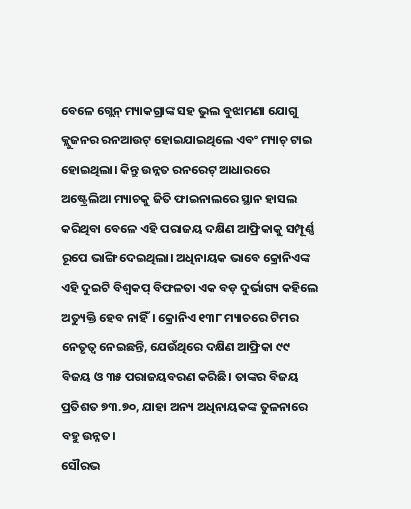ବେଳେ ଗ୍ଲେନ୍ ମ୍ୟାକଗ୍ରାଙ୍କ ସହ ଭୁଲ ବୁଝାମଣା ଯୋଗୁ କ୍ଲୁଜନର ରନଆଉଟ୍ ହୋଇଯାଇଥିଲେ ଏବଂ ମ୍ୟାଚ୍ ଟାଇ ହୋଇଥିଲା। କିନ୍ତୁ ଉନ୍ନତ ରନରେଟ୍ ଆଧାରରେ ଅଷ୍ଟ୍ରେଲିଆ ମ୍ୟାଚକୁ ଜିତି ଫାଇନାଲରେ ସ୍ଥାନ ହାସଲ କରିଥିବା ବେଳେ ଏହି ପରାଜୟ ଦକ୍ଷିଣ ଆଫ୍ରିକାକୁ ସମ୍ପୂର୍ଣ୍ଣ ରୂପେ ଭାଙ୍ଗି ଦେଇଥିଲା। ଅଧିନାୟକ ଭାବେ କ୍ରୋନିଏଙ୍କ ଏହି ଦୁଇଟି ବିଶ୍ୱକପ୍ ବିଫଳତା ଏକ ବଡ଼ ଦୁର୍ଭାଗ୍ୟ କହିଲେ ଅତ୍ୟୁକ୍ତି ହେବ ନାହିଁ। କ୍ରୋନିଏ ୧୩୮ ମ୍ୟାଚରେ ଟିମର ନେତୃତ୍ୱ ନେଇଛନ୍ତି, ଯେଉଁଥିରେ ଦକ୍ଷିଣ ଆଫ୍ରିକା ୯୯ ବିଜୟ ଓ ୩୫ ପରାଜୟବରଣ କରିଛି। ତାଙ୍କର ବିଜୟ ପ୍ରତିଶତ ୭୩.୭୦, ଯାହା ଅନ୍ୟ ଅଧିନାୟକଙ୍କ ତୁଳନାରେ ବହୁ ଉନ୍ନତ।
ସୌରଭ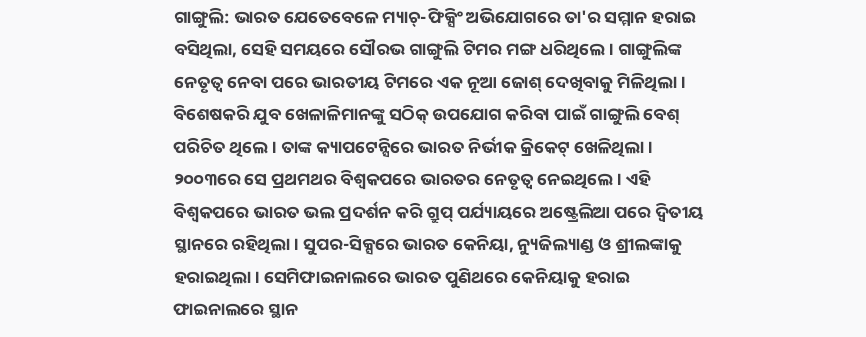ଗାଙ୍ଗୁଲି: ଭାରତ ଯେତେବେଳେ ମ୍ୟାଚ୍-ଫିକ୍ସିଂ ଅଭିଯୋଗରେ ତା'ର ସମ୍ମାନ ହରାଇ ବସିଥିଲା, ସେହି ସମୟରେ ସୌରଭ ଗାଙ୍ଗୁଲି ଟିମର ମଙ୍ଗ ଧରିଥିଲେ। ଗାଙ୍ଗୁଲିଙ୍କ ନେତୃତ୍ୱ ନେବା ପରେ ଭାରତୀୟ ଟିମରେ ଏକ ନୂଆ ଜୋଶ୍ ଦେଖିବାକୁ ମିଳିଥିଲା। ବିଶେଷକରି ଯୁବ ଖେଳାଳିମାନଙ୍କୁ ସଠିକ୍ ଉପଯୋଗ କରିବା ପାଇଁ ଗାଙ୍ଗୁଲି ବେଶ୍ ପରିଚିତ ଥିଲେ। ତାଙ୍କ କ୍ୟାପଟେନ୍ସିରେ ଭାରତ ନିର୍ଭୀକ କ୍ରିକେଟ୍ ଖେଳିଥିଲା।
୨୦୦୩ରେ ସେ ପ୍ରଥମଥର ବିଶ୍ୱକପରେ ଭାରତର ନେତୃତ୍ୱ ନେଇଥିଲେ। ଏହି ବିଶ୍ୱକପରେ ଭାରତ ଭଲ ପ୍ରଦର୍ଶନ କରି ଗ୍ରୁପ୍ ପର୍ଯ୍ୟାୟରେ ଅଷ୍ଟ୍ରେଲିଆ ପରେ ଦ୍ୱିତୀୟ ସ୍ଥାନରେ ରହିଥିଲା। ସୁପର-ସିକ୍ସରେ ଭାରତ କେନିୟା, ନ୍ୟୁଜିଲ୍ୟାଣ୍ଡ ଓ ଶ୍ରୀଲଙ୍କାକୁ ହରାଇଥିଲା। ସେମିଫାଇନାଲରେ ଭାରତ ପୁଣିଥରେ କେନିୟାକୁ ହରାଇ ଫାଇନାଲରେ ସ୍ଥାନ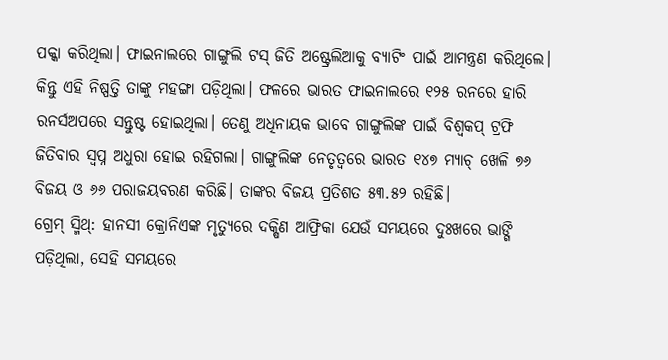ପକ୍କା କରିଥିଲା। ଫାଇନାଲରେ ଗାଙ୍ଗୁଲି ଟସ୍ ଜିତି ଅଷ୍ଟ୍ରେଲିଆକୁ ବ୍ୟାଟିଂ ପାଇଁ ଆମନ୍ତ୍ରଣ କରିଥିଲେ। କିନ୍ତୁ ଏହି ନିଷ୍ପତ୍ତି ତାଙ୍କୁ ମହଙ୍ଗା ପଡ଼ିଥିଲା। ଫଳରେ ଭାରତ ଫାଇନାଲରେ ୧୨୫ ରନରେ ହାରି ରନର୍ସଅପରେ ସନ୍ତୁଷ୍ଟ ହୋଇଥିଲା। ତେଣୁ ଅଧିନାୟକ ଭାବେ ଗାଙ୍ଗୁଲିଙ୍କ ପାଇଁ ବିଶ୍ୱକପ୍ ଟ୍ରଫି ଜିତିବାର ସ୍ୱପ୍ନ ଅଧୁରା ହୋଇ ରହିଗଲା। ଗାଙ୍ଗୁଲିଙ୍କ ନେତୃତ୍ୱରେ ଭାରତ ୧୪୭ ମ୍ୟାଚ୍ ଖେଳି ୭୬ ବିଜୟ ଓ ୬୬ ପରାଜୟବରଣ କରିଛି। ତାଙ୍କର ବିଜୟ ପ୍ରତିଶତ ୫୩.୫୨ ରହିଛି।
ଗ୍ରେମ୍ ସ୍ମିଥ୍: ହାନସୀ କ୍ରୋନିଏଙ୍କ ମୃତ୍ୟୁରେ ଦକ୍ଷିଣ ଆଫ୍ରିକା ଯେଉଁ ସମୟରେ ଦୁଃଖରେ ଭାଙ୍ଗି ପଡ଼ିଥିଲା, ସେହି ସମୟରେ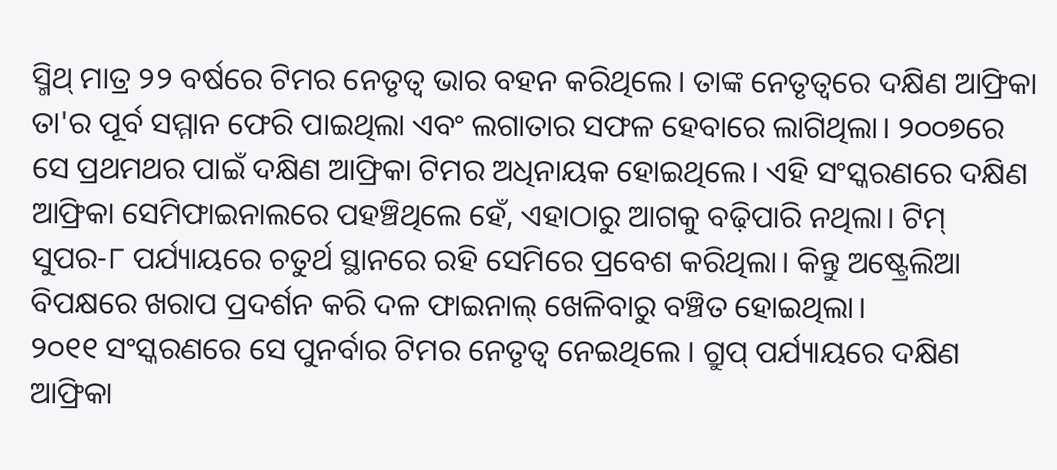ସ୍ମିଥ୍ ମାତ୍ର ୨୨ ବର୍ଷରେ ଟିମର ନେତୃତ୍ୱ ଭାର ବହନ କରିଥିଲେ। ତାଙ୍କ ନେତୃତ୍ୱରେ ଦକ୍ଷିଣ ଆଫ୍ରିକା ତା'ର ପୂର୍ବ ସମ୍ମାନ ଫେରି ପାଇଥିଲା ଏବଂ ଲଗାତାର ସଫଳ ହେବାରେ ଲାଗିଥିଲା। ୨୦୦୭ରେ ସେ ପ୍ରଥମଥର ପାଇଁ ଦକ୍ଷିଣ ଆଫ୍ରିକା ଟିମର ଅଧିନାୟକ ହୋଇଥିଲେ। ଏହି ସଂସ୍କରଣରେ ଦକ୍ଷିଣ ଆଫ୍ରିକା ସେମିଫାଇନାଲରେ ପହଞ୍ଚିଥିଲେ ହେଁ, ଏହାଠାରୁ ଆଗକୁ ବଢ଼ିପାରି ନଥିଲା। ଟିମ୍ ସୁପର-୮ ପର୍ଯ୍ୟାୟରେ ଚତୁର୍ଥ ସ୍ଥାନରେ ରହି ସେମିରେ ପ୍ରବେଶ କରିଥିଲା। କିନ୍ତୁ ଅଷ୍ଟ୍ରେଲିଆ ବିପକ୍ଷରେ ଖରାପ ପ୍ରଦର୍ଶନ କରି ଦଳ ଫାଇନାଲ୍ ଖେଳିବାରୁ ବଞ୍ଚିତ ହୋଇଥିଲା।
୨୦୧୧ ସଂସ୍କରଣରେ ସେ ପୁନର୍ବାର ଟିମର ନେତୃତ୍ୱ ନେଇଥିଲେ । ଗ୍ରୁପ୍ ପର୍ଯ୍ୟାୟରେ ଦକ୍ଷିଣ ଆଫ୍ରିକା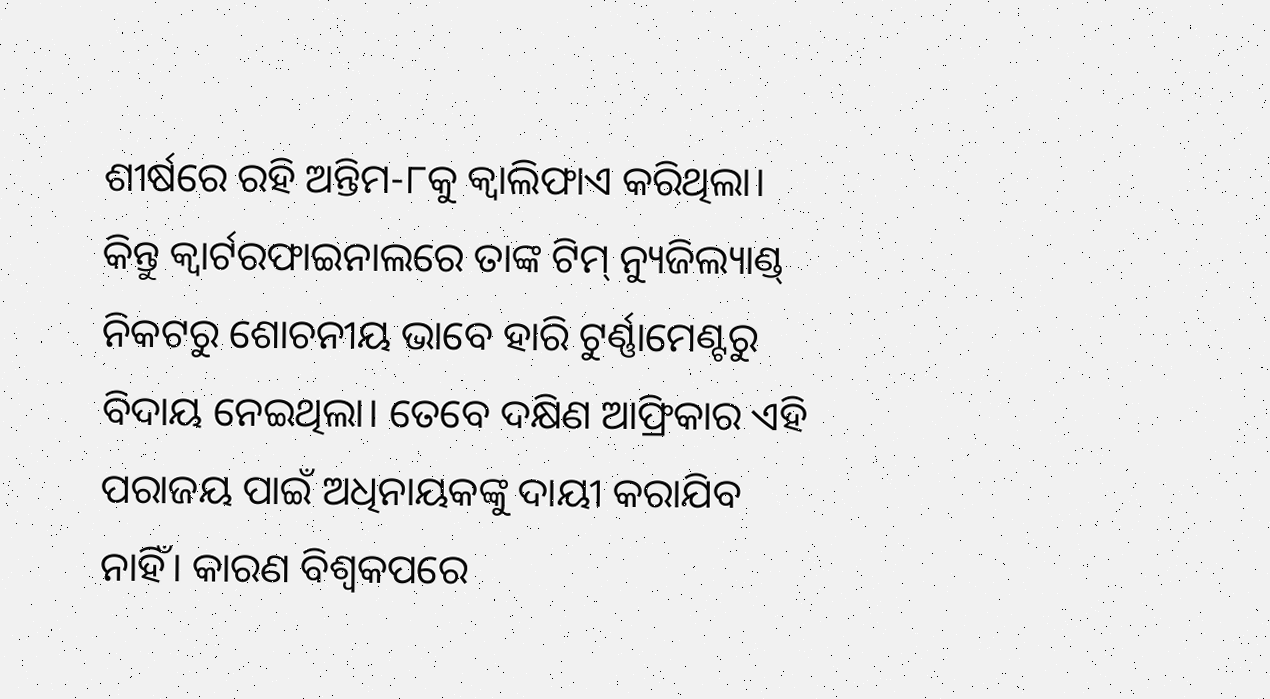ଶୀର୍ଷରେ ରହି ଅନ୍ତିମ-୮କୁ କ୍ୱାଲିଫାଏ କରିଥିଲା। କିନ୍ତୁ କ୍ୱାର୍ଟରଫାଇନାଲରେ ତାଙ୍କ ଟିମ୍ ନ୍ୟୁଜିଲ୍ୟାଣ୍ଡ୍ ନିକଟରୁ ଶୋଚନୀୟ ଭାବେ ହାରି ଟୁର୍ଣ୍ଣାମେଣ୍ଟରୁ ବିଦାୟ ନେଇଥିଲା। ତେବେ ଦକ୍ଷିଣ ଆଫ୍ରିକାର ଏହି ପରାଜୟ ପାଇଁ ଅଧିନାୟକଙ୍କୁ ଦାୟୀ କରାଯିବ ନାହିଁ। କାରଣ ବିଶ୍ୱକପରେ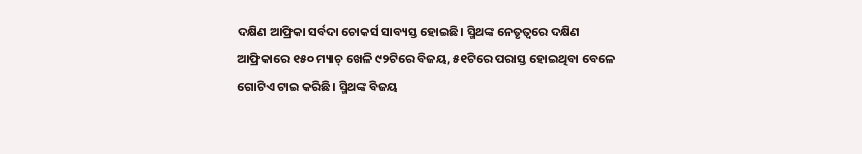ଦକ୍ଷିଣ ଆଫ୍ରିକା ସର୍ବଦା ଚୋକର୍ସ ସାବ୍ୟସ୍ତ ହୋଇଛି। ସ୍ମିଥଙ୍କ ନେତୃତ୍ୱରେ ଦକ୍ଷିଣ ଆଫ୍ରିକାରେ ୧୫୦ ମ୍ୟାଚ୍ ଖେଳି ୯୨ଟିରେ ବିଜୟ, ୫୧ଟିରେ ପରାସ୍ତ ହୋଇଥିବା ବେଳେ ଗୋଟିଏ ଟାଇ କରିଛି। ସ୍ମିଥଙ୍କ ବିଜୟ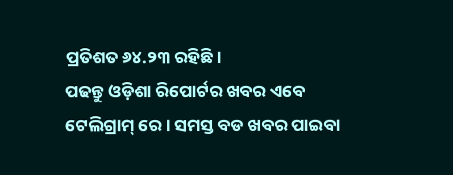ପ୍ରତିଶତ ୬୪.୨୩ ରହିଛି।
ପଢନ୍ତୁ ଓଡ଼ିଶା ରିପୋର୍ଟର ଖବର ଏବେ ଟେଲିଗ୍ରାମ୍ ରେ। ସମସ୍ତ ବଡ ଖବର ପାଇବା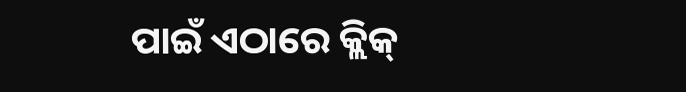ପାଇଁ ଏଠାରେ କ୍ଲିକ୍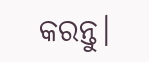କରନ୍ତୁ।